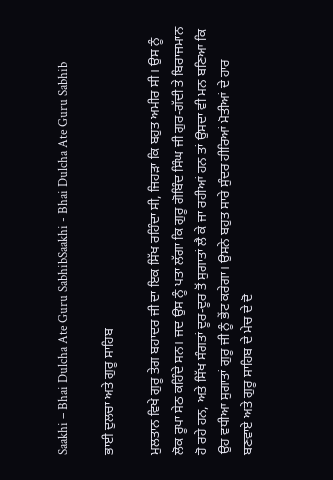Saakhi – Bhai Dulcha Ate Guru SabhibSaakhi - Bhai Dulcha Ate Guru Sabhib

ਭਾਈ ਦੁਲਚਾ ਅਤੇ ਗੁਰੂ ਸਾਹਿਬ

ਮੁਲਤਾਨ ਵਿਖੇ ਗੁਰੂ ਤੇਗ ਬਹਾਦਰ ਜੀ ਦਾ ਇਕ ਸਿੱਖ ਰਹਿੰਦਾ ਸੀ, ਜਿਹੜਾ ਕਿ ਬਹੁਤ ਅਮੀਰ ਸੀ। ਉਸ ਨੂੰ ਲੋਕ ਰੂਪਾ ਸੇਠ ਕਹਿੰਦੇ ਸਨ। ਜਦ ਉਸ ਨੂੰ ਪਤਾ ਲੱਗਾ ਕਿ ਗੁਰੂ ਗੋਬਿੰਦ ਸਿੰਘ ਜੀ ਗੁਰ-ਗੱਦੀ ਤੇ ਬਿਰਾਜਮਾਨ ਹੋ ਰਹੇ ਹਨ, ਅਤੇ ਸਿੱਖ ਸੰਗਤਾਂ ਦੂਰ-ਦੂਰ ਤੋਂ ਸੁਗਾਤਾਂ ਲੈ ਕੇ ਜਾ ਰਹੀਆਂ ਹਨ ਤਾਂ ਉਸਦਾ ਵੀ ਮਨ ਬਣਿਆ ਕਿ ਉਹ ਵਧੀਆ ਸੁਗਾਤਾਂ ਗੁਰੂ ਜੀ ਨੂੰ ਭੇਂਟ ਕਰੇਗਾ। ਉਸਨੇ ਬਹੁਤ ਸਾਰੇ ਸੁੰਦਰ ਹੀਰਿਆਂ ਮੋਤੀਆਂ ਦੇ ਹਾਰ ਬਣਵਾਏ ਅਤੇ ਗੁਰੂ ਸਾਹਿਬ ਦੇ ਮੇਚ ਦੇ ਦੋ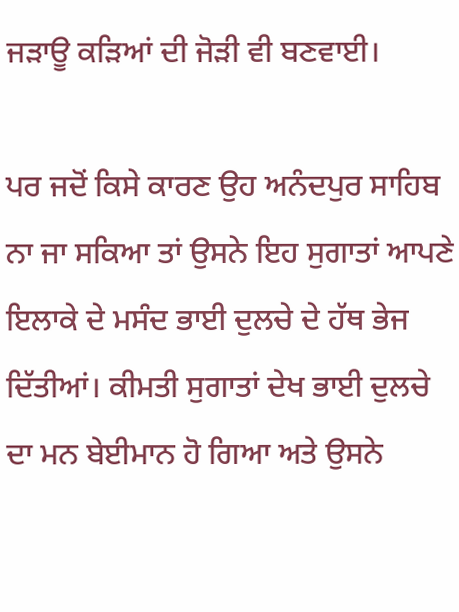ਜੜਾਊ ਕੜਿਆਂ ਦੀ ਜੋੜੀ ਵੀ ਬਣਵਾਈ।

ਪਰ ਜਦੋਂ ਕਿਸੇ ਕਾਰਣ ਉਹ ਅਨੰਦਪੁਰ ਸਾਹਿਬ ਨਾ ਜਾ ਸਕਿਆ ਤਾਂ ਉਸਨੇ ਇਹ ਸੁਗਾਤਾਂ ਆਪਣੇ ਇਲਾਕੇ ਦੇ ਮਸੰਦ ਭਾਈ ਦੁਲਚੇ ਦੇ ਹੱਥ ਭੇਜ ਦਿੱਤੀਆਂ। ਕੀਮਤੀ ਸੁਗਾਤਾਂ ਦੇਖ ਭਾਈ ਦੁਲਚੇ ਦਾ ਮਨ ਬੇਈਮਾਨ ਹੋ ਗਿਆ ਅਤੇ ਉਸਨੇ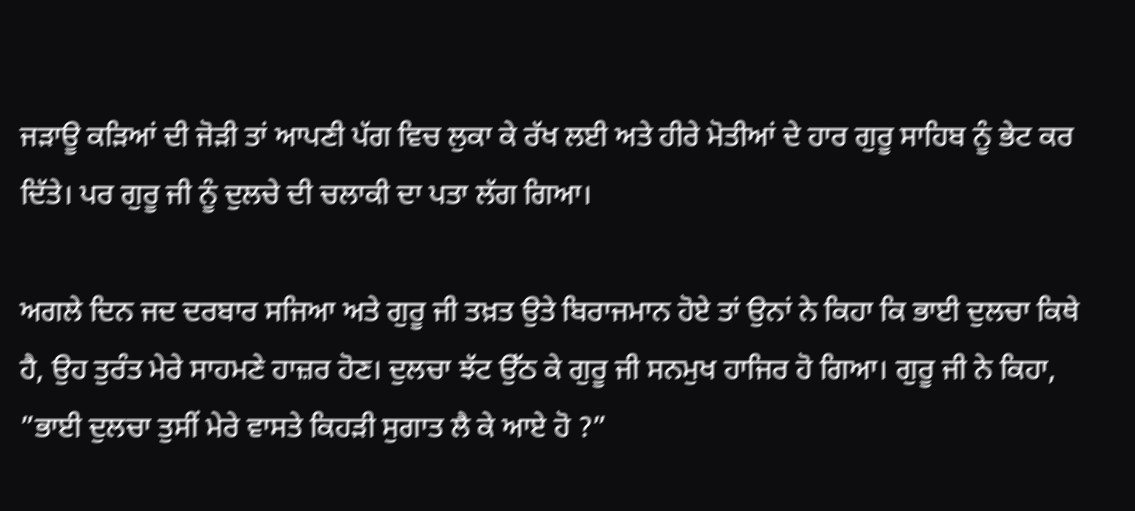ਜੜਾਊ ਕੜਿਆਂ ਦੀ ਜੋੜੀ ਤਾਂ ਆਪਣੀ ਪੱਗ ਵਿਚ ਲੁਕਾ ਕੇ ਰੱਖ ਲਈ ਅਤੇ ਹੀਰੇ ਮੋਤੀਆਂ ਦੇ ਹਾਰ ਗੁਰੂ ਸਾਹਿਬ ਨੂੰ ਭੇਟ ਕਰ ਦਿੱਤੇ। ਪਰ ਗੁਰੂ ਜੀ ਨੂੰ ਦੁਲਚੇ ਦੀ ਚਲਾਕੀ ਦਾ ਪਤਾ ਲੱਗ ਗਿਆ।

ਅਗਲੇ ਦਿਨ ਜਦ ਦਰਬਾਰ ਸਜਿਆ ਅਤੇ ਗੁਰੂ ਜੀ ਤਖ਼ਤ ਉਤੇ ਬਿਰਾਜਮਾਨ ਹੋਏ ਤਾਂ ਉਨਾਂ ਨੇ ਕਿਹਾ ਕਿ ਭਾਈ ਦੁਲਚਾ ਕਿਥੇ ਹੈ, ਉਹ ਤੁਰੰਤ ਮੇਰੇ ਸਾਹਮਣੇ ਹਾਜ਼ਰ ਹੋਣ। ਦੁਲਚਾ ਝੱਟ ਉੱਠ ਕੇ ਗੁਰੂ ਜੀ ਸਨਮੁਖ ਹਾਜਿਰ ਹੋ ਗਿਆ। ਗੁਰੂ ਜੀ ਨੇ ਕਿਹਾ, ”ਭਾਈ ਦੁਲਚਾ ਤੁਸੀਂ ਮੇਰੇ ਵਾਸਤੇ ਕਿਹੜੀ ਸੁਗਾਤ ਲੈ ਕੇ ਆਏ ਹੋ ?”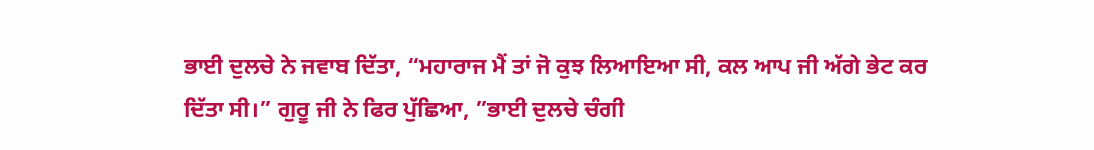ਭਾਈ ਦੁਲਚੇ ਨੇ ਜਵਾਬ ਦਿੱਤਾ, “ਮਹਾਰਾਜ ਮੈਂ ਤਾਂ ਜੋ ਕੁਝ ਲਿਆਇਆ ਸੀ, ਕਲ ਆਪ ਜੀ ਅੱਗੇ ਭੇਟ ਕਰ ਦਿੱਤਾ ਸੀ।” ਗੁਰੂ ਜੀ ਨੇ ਫਿਰ ਪੁੱਛਿਆ, ”ਭਾਈ ਦੁਲਚੇ ਚੰਗੀ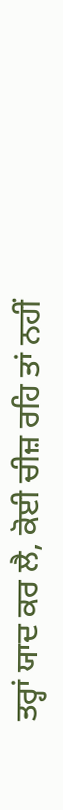ਤਰ੍ਹਾਂ ਯਾਦ ਕਰ ਲੈ, ਕੋਈ ਚੀਜ਼ ਰਹਿ ਤਾਂ ਨਹੀਂ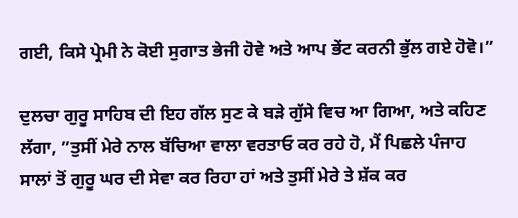ਗਈ, ਕਿਸੇ ਪ੍ਰੇਮੀ ਨੇ ਕੋਈ ਸੁਗਾਤ ਭੇਜੀ ਹੋਵੇ ਅਤੇ ਆਪ ਭੇਂਟ ਕਰਨੀ ਭੁੱਲ ਗਏ ਹੋਵੋ।”

ਦੁਲਚਾ ਗੁਰੂ ਸਾਹਿਬ ਦੀ ਇਹ ਗੱਲ ਸੁਣ ਕੇ ਬੜੇ ਗੁੱਸੇ ਵਿਚ ਆ ਗਿਆ, ਅਤੇ ਕਹਿਣ ਲੱਗਾ, ”ਤੁਸੀਂ ਮੇਰੇ ਨਾਲ ਬੱਚਿਆ ਵਾਲਾ ਵਰਤਾਓ ਕਰ ਰਹੇ ਹੋ, ਮੈਂ ਪਿਛਲੇ ਪੰਜਾਹ ਸਾਲਾਂ ਤੋਂ ਗੁਰੂ ਘਰ ਦੀ ਸੇਵਾ ਕਰ ਰਿਹਾ ਹਾਂ ਅਤੇ ਤੁਸੀਂ ਮੇਰੇ ਤੇ ਸ਼ੱਕ ਕਰ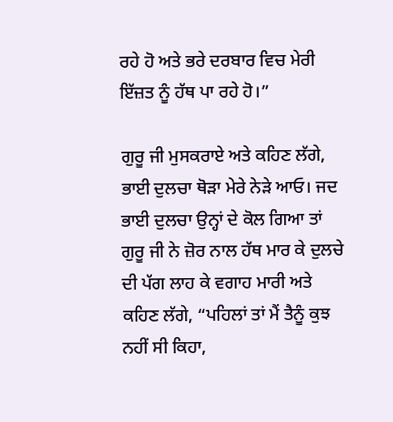ਰਹੇ ਹੋ ਅਤੇ ਭਰੇ ਦਰਬਾਰ ਵਿਚ ਮੇਰੀ ਇੱਜ਼ਤ ਨੂੰ ਹੱਥ ਪਾ ਰਹੇ ਹੋ।”

ਗੁਰੂ ਜੀ ਮੁਸਕਰਾਏ ਅਤੇ ਕਹਿਣ ਲੱਗੇ, ਭਾਈ ਦੁਲਚਾ ਥੋੜਾ ਮੇਰੇ ਨੇੜੇ ਆਓ। ਜਦ ਭਾਈ ਦੁਲਚਾ ਉਨ੍ਹਾਂ ਦੇ ਕੋਲ ਗਿਆ ਤਾਂ ਗੁਰੂ ਜੀ ਨੇ ਜ਼ੋਰ ਨਾਲ ਹੱਥ ਮਾਰ ਕੇ ਦੁਲਚੇ ਦੀ ਪੱਗ ਲਾਹ ਕੇ ਵਗਾਹ ਮਾਰੀ ਅਤੇ ਕਹਿਣ ਲੱਗੇ, “ਪਹਿਲਾਂ ਤਾਂ ਮੈਂ ਤੈਨੂੰ ਕੁਝ ਨਹੀਂ ਸੀ ਕਿਹਾ,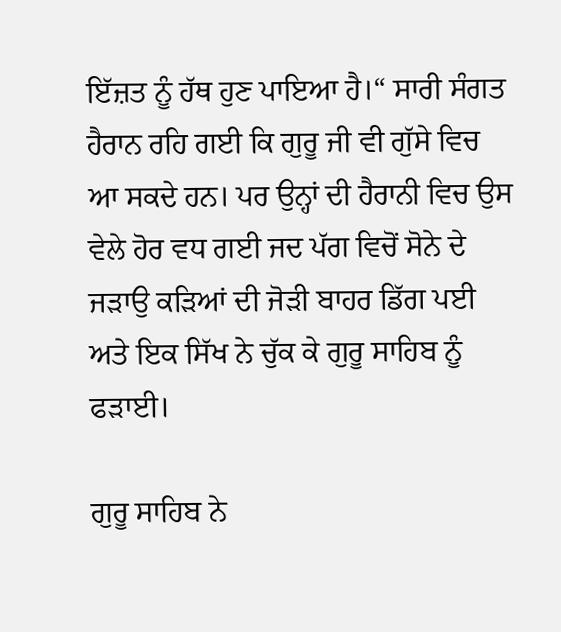ਇੱਜ਼ਤ ਨੂੰ ਹੱਥ ਹੁਣ ਪਾਇਆ ਹੈ।“ ਸਾਰੀ ਸੰਗਤ ਹੈਰਾਨ ਰਹਿ ਗਈ ਕਿ ਗੁਰੂ ਜੀ ਵੀ ਗੁੱਸੇ ਵਿਚ ਆ ਸਕਦੇ ਹਨ। ਪਰ ਉਨ੍ਹਾਂ ਦੀ ਹੈਰਾਨੀ ਵਿਚ ਉਸ ਵੇਲੇ ਹੋਰ ਵਧ ਗਈ ਜਦ ਪੱਗ ਵਿਚੋਂ ਸੋਨੇ ਦੇ ਜੜਾਉ ਕੜਿਆਂ ਦੀ ਜੋੜੀ ਬਾਹਰ ਡਿੱਗ ਪਈ ਅਤੇ ਇਕ ਸਿੱਖ ਨੇ ਚੁੱਕ ਕੇ ਗੁਰੂ ਸਾਹਿਬ ਨੂੰ ਫੜਾਈ।

ਗੁਰੂ ਸਾਹਿਬ ਨੇ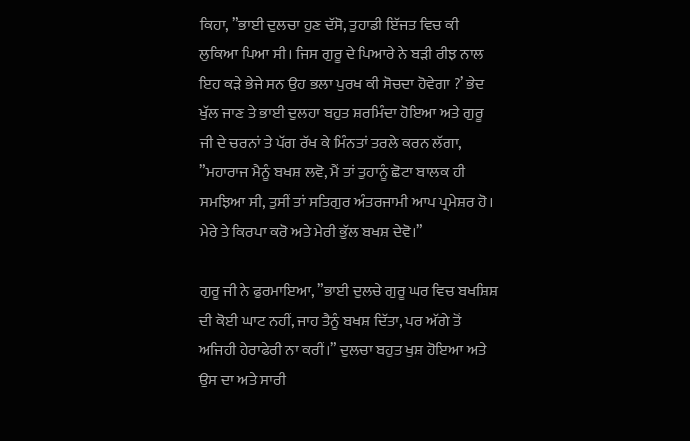ਕਿਹਾ, ”ਭਾਈ ਦੁਲਚਾ ਹੁਣ ਦੱਸੋ, ਤੁਹਾਡੀ ਇੱਜਤ ਵਿਚ ਕੀ ਲੁਕਿਆ ਪਿਆ ਸੀ। ਜਿਸ ਗੁਰੂ ਦੇ ਪਿਆਰੇ ਨੇ ਬੜੀ ਰੀਝ ਨਾਲ ਇਹ ਕੜੇ ਭੇਜੇ ਸਨ ਉਹ ਭਲਾ ਪੁਰਖ ਕੀ ਸੋਚਦਾ ਹੋਵੇਗਾ ?’ ਭੇਦ ਖੁੱਲ ਜਾਣ ਤੇ ਭਾਈ ਦੁਲਹਾ ਬਹੁਤ ਸ਼ਰਮਿੰਦਾ ਹੋਇਆ ਅਤੇ ਗੁਰੂ ਜੀ ਦੇ ਚਰਨਾਂ ਤੇ ਪੱਗ ਰੱਖ ਕੇ ਮਿੰਨਤਾਂ ਤਰਲੇ ਕਰਨ ਲੱਗਾ, ”ਮਹਾਰਾਜ ਮੈਨੂੰ ਬਖਸ਼ ਲਵੋ, ਮੈਂ ਤਾਂ ਤੁਹਾਨੂੰ ਛੋਟਾ ਬਾਲਕ ਹੀ ਸਮਝਿਆ ਸੀ, ਤੁਸੀਂ ਤਾਂ ਸਤਿਗੁਰ ਅੰਤਰਜਾਮੀ ਆਪ ਪ੍ਰਮੇਸ਼ਰ ਹੋ। ਮੇਰੇ ਤੇ ਕਿਰਪਾ ਕਰੋ ਅਤੇ ਮੇਰੀ ਭੁੱਲ ਬਖਸ਼ ਦੇਵੋ।”

ਗੁਰੂ ਜੀ ਨੇ ਫੁਰਮਾਇਆ, ”ਭਾਈ ਦੁਲਚੇ ਗੁਰੂ ਘਰ ਵਿਚ ਬਖਸ਼ਿਸ਼ ਦੀ ਕੋਈ ਘਾਟ ਨਹੀਂ, ਜਾਹ ਤੈਨੂੰ ਬਖਸ਼ ਦਿੱਤਾ, ਪਰ ਅੱਗੇ ਤੋਂ ਅਜਿਹੀ ਹੇਰਾਫੇਰੀ ਨਾ ਕਰੀਂ।” ਦੁਲਚਾ ਬਹੁਤ ਖੁਸ਼ ਹੋਇਆ ਅਤੇ ਉਸ ਦਾ ਅਤੇ ਸਾਰੀ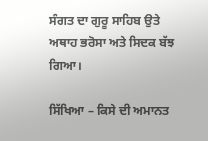ਸੰਗਤ ਦਾ ਗੁਰੂ ਸਾਹਿਬ ਉਤੇ ਅਥਾਹ ਭਰੋਸਾ ਅਤੇ ਸਿਦਕ ਬੱਝ ਗਿਆ।

ਸਿੱਖਿਆ – ਕਿਸੇ ਦੀ ਅਮਾਨਤ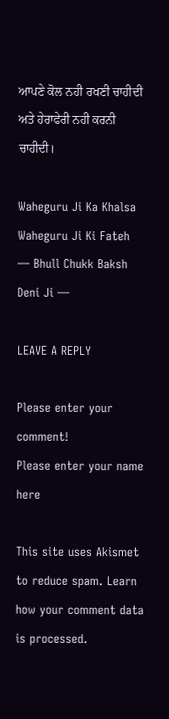ਆਪਣੇ ਕੋਲ ਨਹੀ ਰਖਣੀ ਚਾਹੀਦੀ ਅਤੇ ਹੇਰਾਫੇਰੀ ਨਹੀ ਕਰਨੀ ਚਾਹੀਦੀ।

Waheguru Ji Ka Khalsa Waheguru Ji Ki Fateh
— Bhull Chukk Baksh Deni Ji —

LEAVE A REPLY

Please enter your comment!
Please enter your name here

This site uses Akismet to reduce spam. Learn how your comment data is processed.